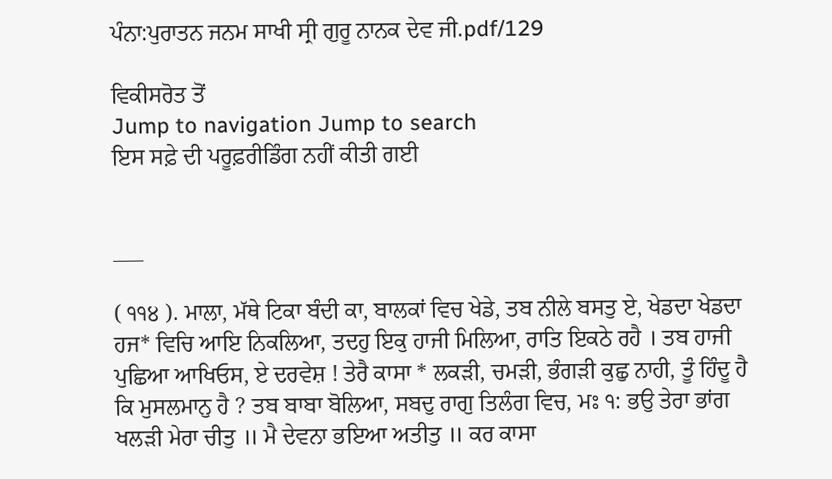ਪੰਨਾ:ਪੁਰਾਤਨ ਜਨਮ ਸਾਖੀ ਸ੍ਰੀ ਗੁਰੂ ਨਾਨਕ ਦੇਵ ਜੀ.pdf/129

ਵਿਕੀਸਰੋਤ ਤੋਂ
Jump to navigation Jump to search
ਇਸ ਸਫ਼ੇ ਦੀ ਪਰੂਫ਼ਰੀਡਿੰਗ ਨਹੀਂ ਕੀਤੀ ਗਈ


___

( ੧੧੪ ). ਮਾਲਾ, ਮੱਥੇ ਟਿਕਾ ਬੰਦੀ ਕਾ, ਬਾਲਕਾਂ ਵਿਚ ਖੇਡੇ, ਤਬ ਨੀਲੇ ਬਸਤੁ ਏ, ਖੇਡਦਾ ਖੇਡਦਾ ਹਜ* ਵਿਚਿ ਆਇ ਨਿਕਲਿਆ, ਤਦਹੁ ਇਕੁ ਹਾਜੀ ਮਿਲਿਆ, ਰਾਤਿ ਇਕਠੇ ਰਹੈ । ਤਬ ਹਾਜੀ ਪੁਛਿਆ ਆਖਿਓਸ, ਏ ਦਰਵੇਸ਼ ! ਤੇਰੈ ਕਾਸਾ * ਲਕੜੀ, ਚਮੜੀ, ਭੰਗੜੀ ਕੁਛੁ ਨਾਹੀ, ਤੂੰ ਹਿੰਦੂ ਹੈ ਕਿ ਮੁਸਲਮਾਨੁ ਹੈ ? ਤਬ ਬਾਬਾ ਬੋਲਿਆ, ਸਬਦੁ ਰਾਗੁ ਤਿਲੰਗ ਵਿਚ, ਮਃ ੧: ਭਉ ਤੇਰਾ ਭਾਂਗ ਖਲੜੀ ਮੇਰਾ ਚੀਤੁ ॥ ਮੈ ਦੇਵਨਾ ਭਇਆ ਅਤੀਤੁ ॥ ਕਰ ਕਾਸਾ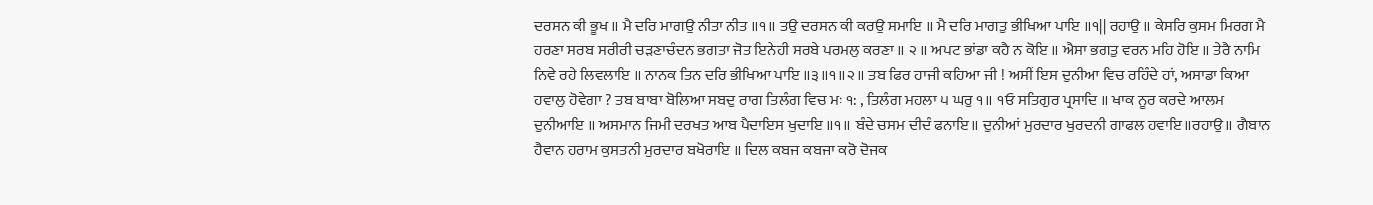ਦਰਸਨ ਕੀ ਭੂਖ ॥ ਮੈ ਦਰਿ ਮਾਗਉ ਨੀਤਾ ਨੀਤ ॥੧॥ ਤਉ ਦਰਸਨ ਕੀ ਕਰਉ ਸਮਾਇ ॥ ਮੈ ਦਰਿ ਮਾਗਤੁ ਭੀਖਿਆ ਪਾਇ ॥੧|| ਰਹਾਉ ॥ ਕੇਸਰਿ ਕੁਸਮ ਮਿਰਗ ਮੈ ਹਰਣਾ ਸਰਬ ਸਰੀਰੀ ਚੜਣਾਚੰਦਨ ਭਗਤਾ ਜੋਤ ਇਨੇਹੀ ਸਰਬੇ ਪਰਮਲੁ ਕਰਣਾ ॥ ੨ ॥ ਅਪਟ ਭਾਂਡਾ ਕਹੈ ਨ ਕੋਇ ॥ ਐਸਾ ਭਗਤੁ ਵਰਨ ਮਹਿ ਹੋਇ ॥ ਤੇਰੈ ਨਾਮਿ ਨਿਵੇ ਰਹੇ ਲਿਵਲਾਇ ॥ ਨਾਨਕ ਤਿਨ ਦਰਿ ਭੀਖਿਆ ਪਾਇ ॥੩॥੧॥੨॥ ਤਬ ਫਿਰ ਹਾਜੀ ਕਹਿਆ ਜੀ ! ਅਸੀਂ ਇਸ ਦੁਨੀਆ ਵਿਚ ਰਹਿੰਦੇ ਹਾਂ, ਅਸਾਡਾ ਕਿਆ ਹਵਾਲੁ ਹੋਵੇਗਾ ? ਤਬ ਬਾਬਾ ਬੋਲਿਆ ਸਬਦੁ ਰਾਗ ਤਿਲੰਗ ਵਿਚ ਮਃ ੧: , ਤਿਲੰਗ ਮਹਲਾ ੫ ਘਰੁ ੧॥ ੧ਓ ਸਤਿਗੁਰ ਪ੍ਰਸਾਦਿ ॥ ਖਾਕ ਨੂਰ ਕਰਦੇ ਆਲਮ ਦੁਨੀਆਇ ॥ ਅਸਮਾਨ ਜਿਮੀ ਦਰਖਤ ਆਬ ਪੈਦਾਇਸ ਖੁਦਾਇ ॥੧॥ ਬੰਦੇ ਚਸਮ ਦੀਦੰ ਫਨਾਇ॥ ਦੁਨੀਆਂ ਮੁਰਦਾਰ ਖੁਰਦਨੀ ਗਾਫਲ ਹਵਾਇ॥ਰਹਾਉ॥ ਗੈਬਾਨ ਹੈਵਾਨ ਹਰਾਮ ਕੁਸਤਨੀ ਮੁਰਦਾਰ ਬਖੋਰਾਇ ॥ ਦਿਲ ਕਬਜ ਕਬਜਾ ਕਰੋ ਦੋਜਕ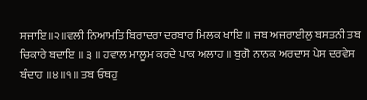ਸਜਾਇ॥੨॥ਵਲੀ ਨਿਆਮਤਿ ਬਿਰਾਦਰਾ ਦਰਬਾਰ ਮਿਲਕ ਖਾਇ ॥ ਜਬ ਅਜਰਾਈਲੁ ਬਸਤਨੀ ਤਬ ਚਿਕਾਰੇ ਬਦਾਇ ॥ ੩ ॥ ਹਵਾਲ ਮਾਲੂਮ ਕਰਦੇ ਪਾਕ ਅਲਾਹ ॥ ਬੁਗੋ ਨਾਨਕ ਅਰਦਾਸ ਪੇਸ ਦਰਵੇਸ ਬੰਦਾਹ ॥੪॥੧॥ ਤਬ ਓਥਹੁ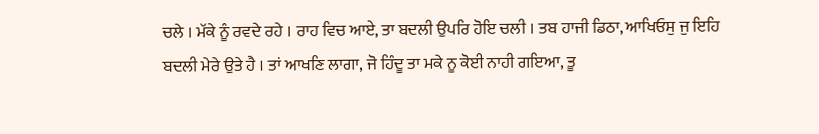ਚਲੇ । ਮੱਕੇ ਨੂੰ ਰਵਦੇ ਰਹੇ । ਰਾਹ ਵਿਚ ਆਏ, ਤਾ ਬਦਲੀ ਉਪਰਿ ਹੋਇ ਚਲੀ । ਤਬ ਹਾਜੀ ਡਿਠਾ, ਆਖਿਓਸੁ ਜੁ ਇਹਿ ਬਦਲੀ ਮੇਰੇ ਉਤੇ ਹੈ । ਤਾਂ ਆਖਣਿ ਲਾਗਾ, ਜੋ ਹਿੰਦੂ ਤਾ ਮਕੇ ਨੂ ਕੋਈ ਨਾਹੀ ਗਇਆ, ਤੂ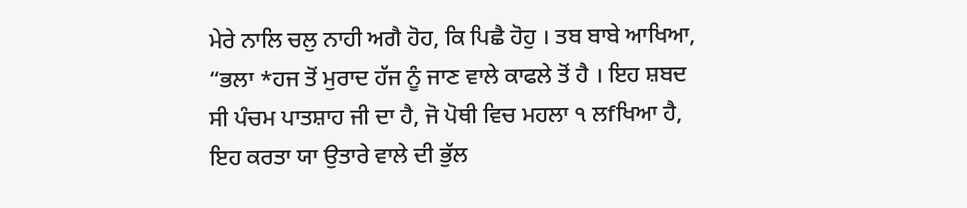ਮੇਰੇ ਨਾਲਿ ਚਲੁ ਨਾਹੀ ਅਗੈ ਹੋਹ, ਕਿ ਪਿਛੈ ਹੋਹੁ । ਤਬ ਬਾਬੇ ਆਖਿਆ, “ਭਲਾ *ਹਜ ਤੋਂ ਮੁਰਾਦ ਹੱਜ ਨੂੰ ਜਾਣ ਵਾਲੇ ਕਾਫਲੇ ਤੋਂ ਹੈ । ਇਹ ਸ਼ਬਦ ਸੀ ਪੰਚਮ ਪਾਤਸ਼ਾਹ ਜੀ ਦਾ ਹੈ, ਜੋ ਪੋਥੀ ਵਿਚ ਮਹਲਾ ੧ ਲfਖਿਆ ਹੈ, ਇਹ ਕਰਤਾ ਯਾ ਉਤਾਰੇ ਵਾਲੇ ਦੀ ਭੁੱਲ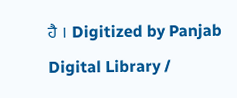ਹੈ । Digitized by Panjab Digital Library /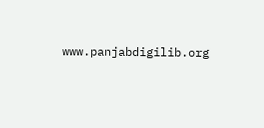www.panjabdigilib.org